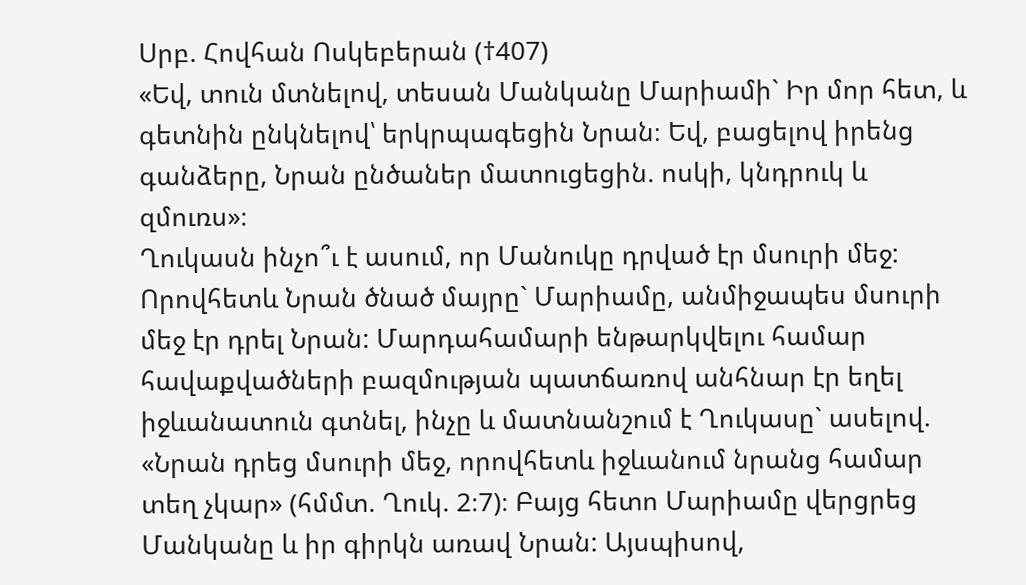Սրբ. Հովհան Ոսկեբերան (†407)
«Եվ, տուն մտնելով, տեսան Մանկանը Մարիամի` Իր մոր հետ, և գետնին ընկնելով՝ երկրպագեցին Նրան։ Եվ, բացելով իրենց գանձերը, Նրան ընծաներ մատուցեցին. ոսկի, կնդրուկ և զմուռս»։
Ղուկասն ինչո՞ւ է ասում, որ Մանուկը դրված էր մսուրի մեջ: Որովհետև Նրան ծնած մայրը` Մարիամը, անմիջապես մսուրի մեջ էր դրել Նրան: Մարդահամարի ենթարկվելու համար հավաքվածների բազմության պատճառով անհնար էր եղել իջևանատուն գտնել, ինչը և մատնանշում է Ղուկասը` ասելով. «Նրան դրեց մսուրի մեջ, որովհետև իջևանում նրանց համար տեղ չկար» (հմմտ. Ղուկ. 2։7)։ Բայց հետո Մարիամը վերցրեց Մանկանը և իր գիրկն առավ Նրան: Այսպիսով,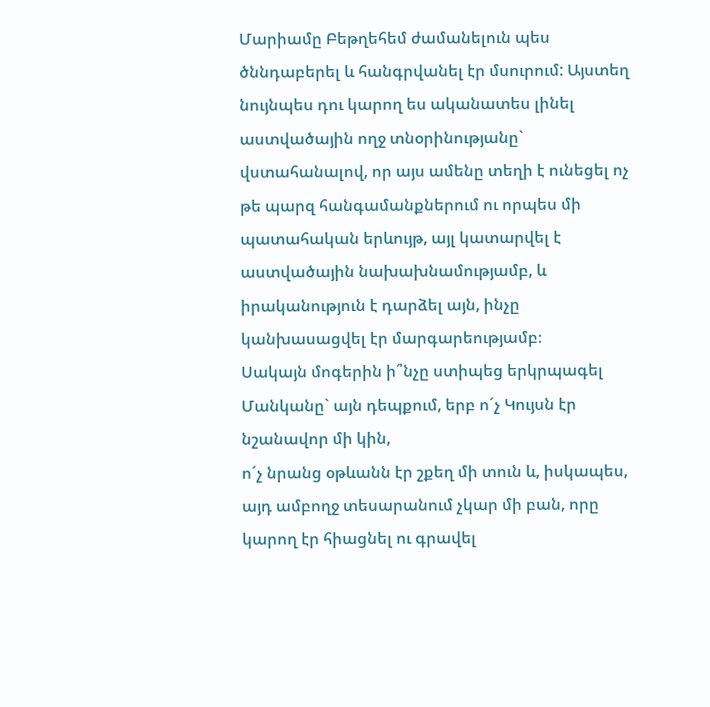Մարիամը Բեթղեհեմ ժամանելուն պես ծննդաբերել և հանգրվանել էր մսուրում: Այստեղ նույնպես դու կարող ես ականատես լինել աստվածային ողջ տնօրինությանը` վստահանալով, որ այս ամենը տեղի է ունեցել ոչ թե պարզ հանգամանքներում ու որպես մի պատահական երևույթ, այլ կատարվել է աստվածային նախախնամությամբ, և իրականություն է դարձել այն, ինչը կանխասացվել էր մարգարեությամբ։
Սակայն մոգերին ի՞նչը ստիպեց երկրպագել Մանկանը` այն դեպքում, երբ ո´չ Կույսն էր նշանավոր մի կին,
ո´չ նրանց օթևանն էր շքեղ մի տուն և, իսկապես, այդ ամբողջ տեսարանում չկար մի բան, որը կարող էր հիացնել ու գրավել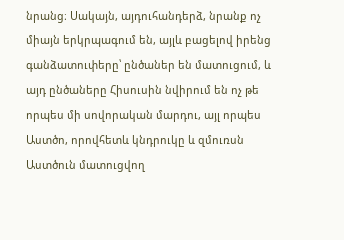նրանց։ Սակայն, այդուհանդերձ, նրանք ոչ միայն երկրպագում են, այլև բացելով իրենց գանձատուփերը՝ ընծաներ են մատուցում, և այդ ընծաները Հիսուսին նվիրում են ոչ թե որպես մի սովորական մարդու, այլ որպես Աստծո, որովհետև կնդրուկը և զմուռսն Աստծուն մատուցվող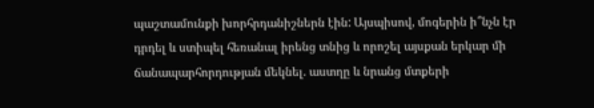պաշտամունքի խորհրդանիշներն էին: Այսպիսով, մոգերին ի՞նչն էր դրդել և ստիպել հեռանալ իրենց տնից և որոշել այսքան երկար մի ճանապարհորդության մեկնել. աստղը և նրանց մտքերի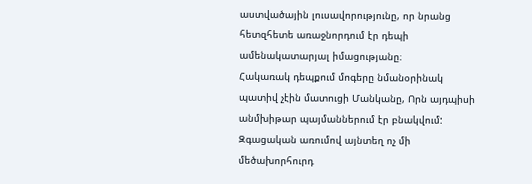աստվածային լուսավորությունը, որ նրանց հետզհետե առաջնորդում էր դեպի ամենակատարյալ իմացությանը։
Հակառակ դեպքում մոգերը նմանօրինակ պատիվ չէին մատուցի Մանկանը, Որն այդպիսի անմխիթար պայմաններում էր բնակվում: Զգացական առումով այնտեղ ոչ մի մեծախորհուրդ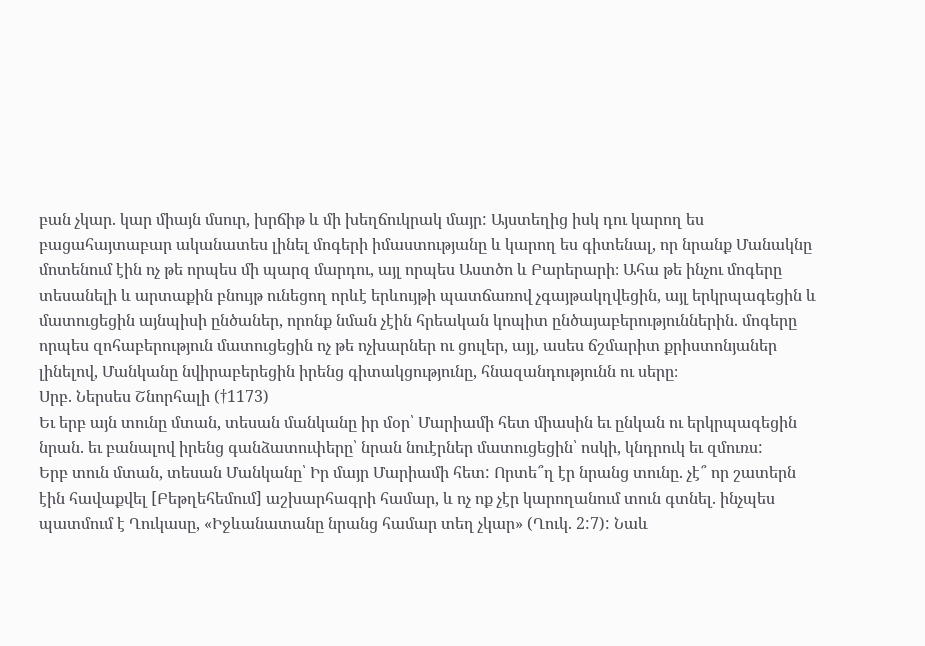բան չկար. կար միայն մսուր, խրճիթ և մի խեղճուկրակ մայր: Այստեղից իսկ դու կարող ես բացահայտաբար ականատես լինել մոգերի իմաստությանը և կարող ես գիտենալ, որ նրանք Մանակնը մոտենում էին ոչ թե որպես մի պարզ մարդու, այլ որպես Աստծո և Բարերարի։ Ահա թե ինչու մոգերը տեսանելի և արտաքին բնույթ ունեցող որևէ երևույթի պատճառով չգայթակղվեցին, այլ երկրպագեցին և մատուցեցին այնպիսի ընծաներ, որոնք նման չէին հրեական կոպիտ ընծայաբերություններին. մոգերը որպես զոհաբերություն մատուցեցին ոչ թե ոչխարներ ու ցուլեր, այլ, ասես ճշմարիտ քրիստոնյաներ լինելով, Մանկանը նվիրաբերեցին իրենց գիտակցությունը, հնազանդությունն ու սերը։
Սրբ. Ներսես Շնորհալի (†1173)
Եւ երբ այն տունը մտան, տեսան մանկանը իր մօր՝ Մարիամի հետ միասին եւ ընկան ու երկրպագեցին նրան. եւ բանալով իրենց գանձատուփերը՝ նրան նուէրներ մատուցեցին՝ ոսկի, կնդրուկ եւ զմուռս:
Երբ տուն մտան, տեսան Մանկանը՝ Իր մայր Մարիամի հետ: Որտե՞ղ էր նրանց տունը. չէ՞ որ շատերն էին հավաքվել [Բեթղեհեմում] աշխարհագրի համար, և ոչ ոք չէր կարողանում տուն գտնել. ինչպես պատմում է Ղուկասը, «Իջևանատանը նրանց համար տեղ չկար» (Ղուկ. 2:7): Նաև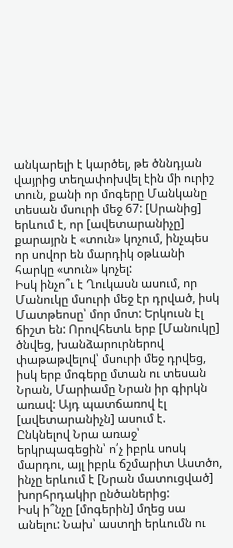անկարելի է կարծել, թե ծննդյան վայրից տեղափոխվել էին մի ուրիշ տուն, քանի որ մոգերը Մանկանը տեսան մսուրի մեջ 67: [Սրանից] երևում է, որ [ավետարանիչը] քարայրն է «տուն» կոչում, ինչպես որ սովոր են մարդիկ օթևանի հարկը «տուն» կոչել:
Իսկ ինչո՞ւ է Ղուկասն ասում, որ Մանուկը մսուրի մեջ էր դրված, իսկ Մատթեոսը՝ մոր մոտ: Երկուսն էլ ճիշտ են: Որովհետև երբ [Մանուկը] ծնվեց, խանձարուրներով փաթաթվելով՝ մսուրի մեջ դրվեց, իսկ երբ մոգերը մտան ու տեսան Նրան, Մարիամը Նրան իր գիրկն առավ: Այդ պատճառով էլ [ավետարանիչն] ասում է.
Ընկնելով Նրա առաջ՝ երկրպագեցին՝ ո՛չ իբրև սոսկ մարդու, այլ իբրև ճշմարիտ Աստծո, ինչը երևում է [Նրան մատուցված] խորհրդակիր ընծաներից:
Իսկ ի՞նչը [մոգերին] մղեց սա անելու: Նախ՝ աստղի երևումն ու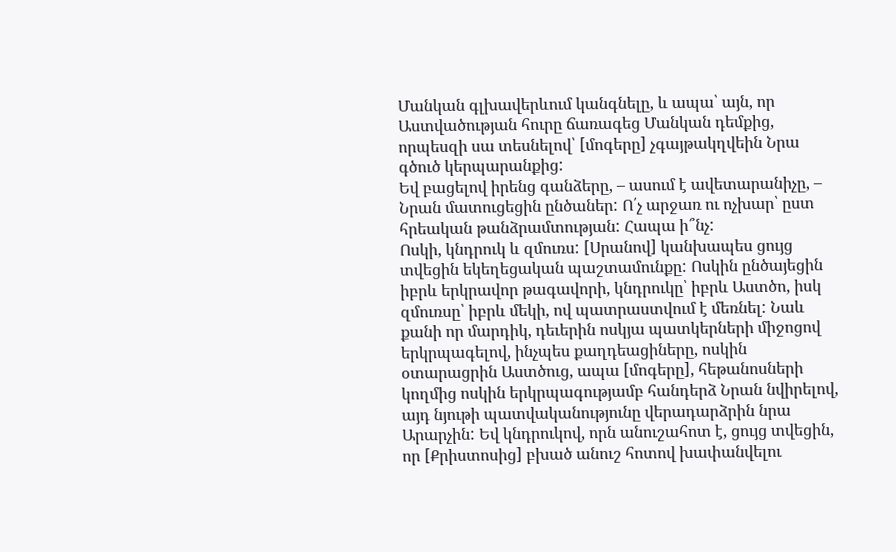Մանկան գլխավերևում կանգնելը, և ապա՝ այն, որ Աստվածության հուրը ճառագեց Մանկան դեմքից, որպեսզի սա տեսնելով՝ [մոգերը] չգայթակղվեին Նրա գծուծ կերպարանքից:
Եվ բացելով իրենց գանձերը, – ասում է ավետարանիչը, – Նրան մատուցեցին ընծաներ: Ո՛չ արջառ ու ոչխար՝ ըստ հրեական թանձրամտության: Հապա ի՞նչ:
Ոսկի, կնդրուկ և զմուռս: [Սրանով] կանխապես ցույց տվեցին եկեղեցական պաշտամունքը: Ոսկին ընծայեցին իբրև երկրավոր թագավորի, կնդրուկը՝ իբրև Աստծո, իսկ զմուռսը՝ իբրև մեկի, ով պատրաստվում է մեռնել: Նաև քանի որ մարդիկ, դեւերին ոսկյա պատկերների միջոցով երկրպագելով, ինչպես քաղդեացիները, ոսկին օտարացրին Աստծուց, ապա [մոգերը], հեթանոսների կողմից ոսկին երկրպագությամբ հանդերձ Նրան նվիրելով, այդ նյութի պատվականությունը վերադարձրին նրա Արարչին: Եվ կնդրուկով, որն անուշահոտ է, ցույց տվեցին, որ [Քրիստոսից] բխած անուշ հոտով խափանվելու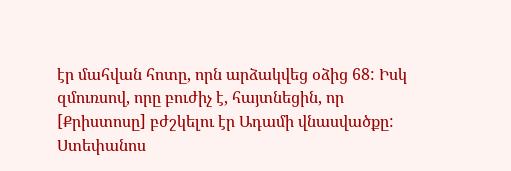էր մահվան հոտը, որն արձակվեց օձից 68: Իսկ զմուռսով, որը բուժիչ է, հայտնեցին, որ [Քրիստոսը] բժշկելու էր Ադամի վնասվածքը:
Ստեփանոս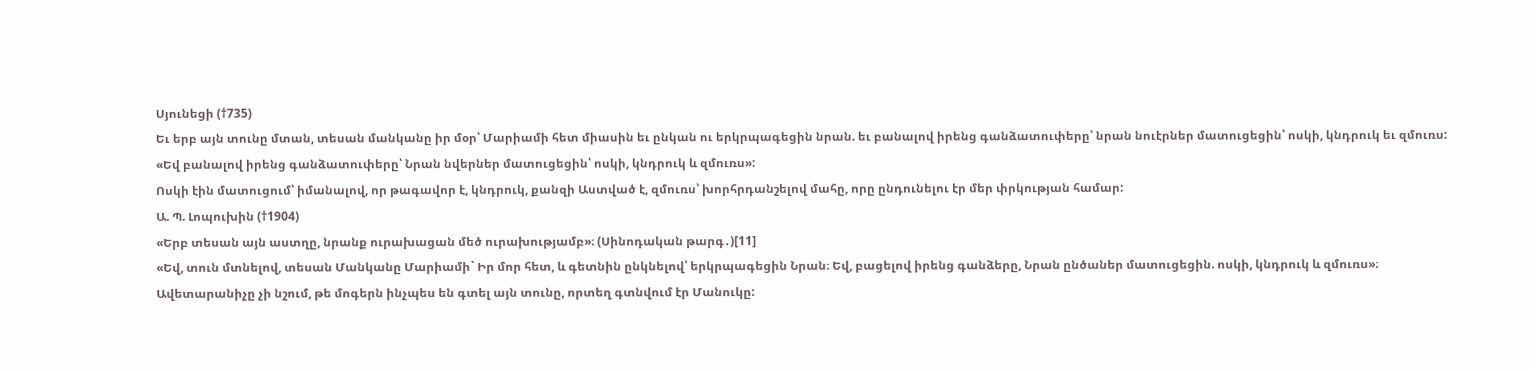Սյունեցի (†735)
Եւ երբ այն տունը մտան, տեսան մանկանը իր մօր՝ Մարիամի հետ միասին եւ ընկան ու երկրպագեցին նրան. եւ բանալով իրենց գանձատուփերը՝ նրան նուէրներ մատուցեցին՝ ոսկի, կնդրուկ եւ զմուռս:
«Եվ բանալով իրենց գանձատուփերը՝ Նրան նվերներ մատուցեցին՝ ոսկի, կնդրուկ և զմուռս»:
Ոսկի էին մատուցում՝ իմանալով, որ թագավոր է, կնդրուկ, քանզի Աստված է, զմուռս՝ խորհրդանշելով մահը, որը ընդունելու էր մեր փրկության համար:
Ա. Պ. Լոպուխին (†1904)
«Երբ տեսան այն աստղը, նրանք ուրախացան մեծ ուրախությամբ»։ (Սինոդական թարգ․)[11]
«Եվ, տուն մտնելով, տեսան Մանկանը Մարիամի` Իր մոր հետ, և գետնին ընկնելով՝ երկրպագեցին Նրան։ Եվ, բացելով իրենց գանձերը, Նրան ընծաներ մատուցեցին. ոսկի, կնդրուկ և զմուռս»։
Ավետարանիչը չի նշում, թե մոգերն ինչպես են գտել այն տունը, որտեղ գտնվում էր Մանուկը: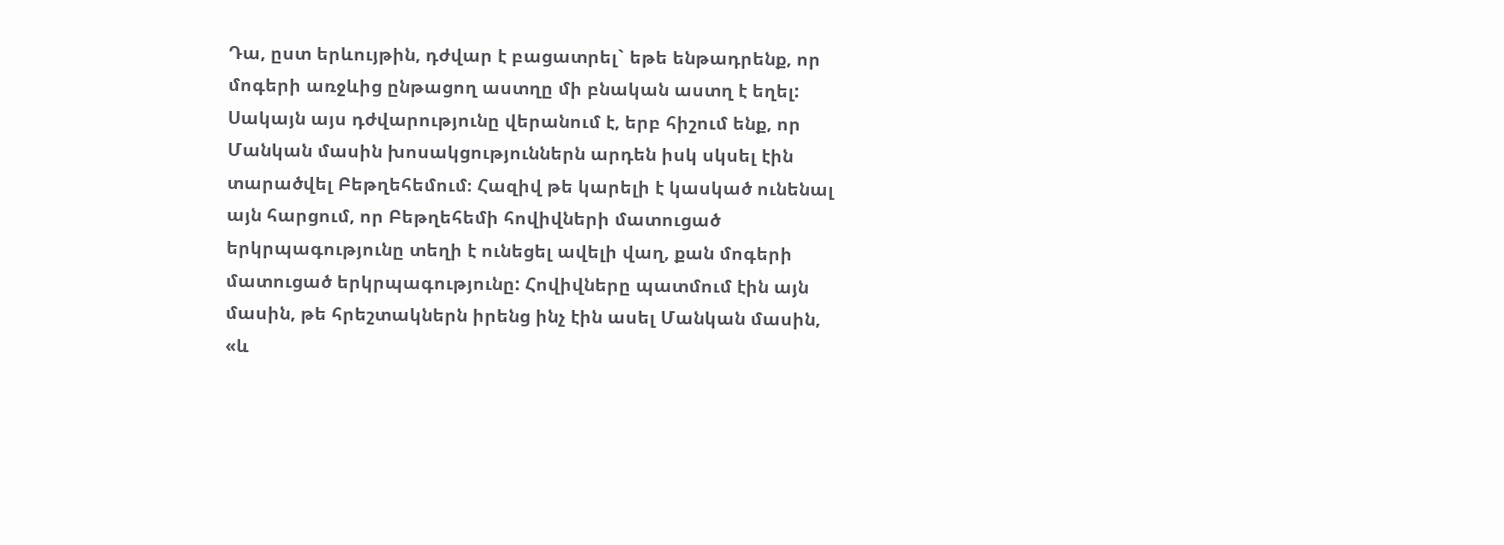Դա, ըստ երևույթին, դժվար է բացատրել` եթե ենթադրենք, որ մոգերի առջևից ընթացող աստղը մի բնական աստղ է եղել: Սակայն այս դժվարությունը վերանում է, երբ հիշում ենք, որ Մանկան մասին խոսակցություններն արդեն իսկ սկսել էին տարածվել Բեթղեհեմում։ Հազիվ թե կարելի է կասկած ունենալ այն հարցում, որ Բեթղեհեմի հովիվների մատուցած երկրպագությունը տեղի է ունեցել ավելի վաղ, քան մոգերի մատուցած երկրպագությունը: Հովիվները պատմում էին այն մասին, թե հրեշտակներն իրենց ինչ էին ասել Մանկան մասին, «և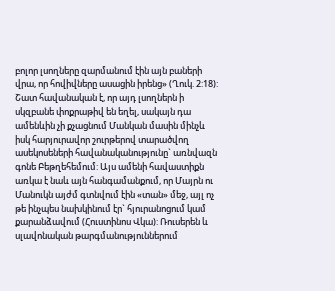բոլոր լսողները զարմանում էին այն բաների վրա, որ հովիվները ասացին իրենց» (Ղուկ. 2:18):
Շատ հավանական է, որ այդ լսողներն ի սկզբանե փոքրաթիվ են եղել, սակայն դա ամենևին չի քչացնում Մանկան մասին մինչև իսկ հարյուրավոր շուրթերով տարածվող ասեկոսեների հավանականությունը` առնվազն գոնե Բեթղեհեմում: Այս ամենի հավաստիքն առկա է նաև այն հանգամանքում, որ Մայրն ու Մանուկն այժմ գտնվում էին «տան» մեջ, այլ ոչ թե ինչպես նախկինում էր` հյուրանոցում կամ քարանձավում (Հուստինոս Վկա): Ռուսերեն և սլավոնական թարգմանություններում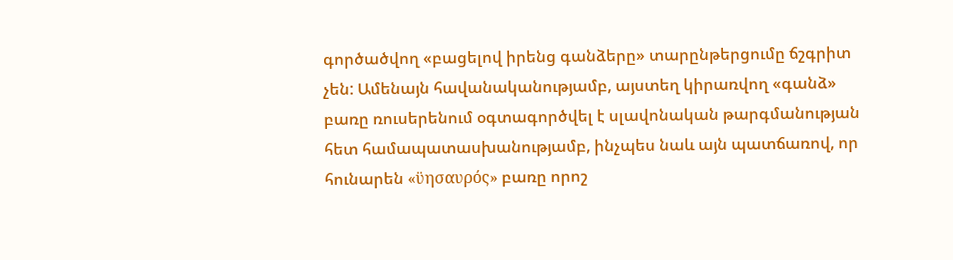գործածվող «բացելով իրենց գանձերը» տարընթերցումը ճշգրիտ չեն: Ամենայն հավանականությամբ, այստեղ կիրառվող «գանձ» բառը ռուսերենում օգտագործվել է սլավոնական թարգմանության հետ համապատասխանությամբ, ինչպես նաև այն պատճառով, որ հունարեն «ϋησαυρός» բառը որոշ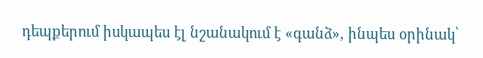դեպքերում իսկապես էլ նշանակում է «գանձ», ինպես օրինակ՝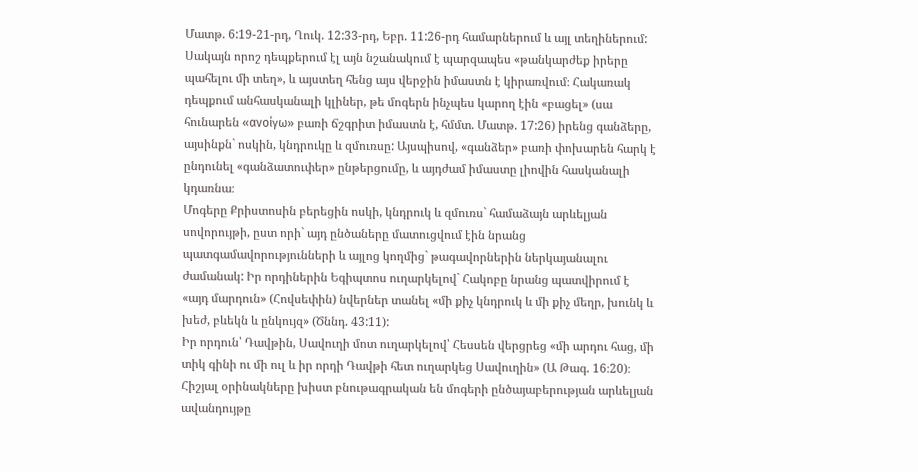Մատթ. 6:19-21-րդ, Ղուկ. 12:33-րդ, Եբր. 11:26-րդ համարներում և այլ տեղիներում: Սակայն որոշ դեպքերում էլ այն նշանակում է պարզապես «թանկարժեք իրերը պահելու մի տեղ», և այստեղ հենց այս վերջին իմաստն է կիրառվում։ Հակառակ դեպքում անհասկանալի կլիներ, թե մոգերն ինչպես կարող էին «բացել» (սա հունարեն «ανοίγω» բառի ճշգրիտ իմաստն է, հմմտ. Մատթ. 17:26) իրենց գանձերը, այսինքն` ոսկին, կնդրուկը և զմուռսը: Այսպիսով, «գանձեր» բառի փոխարեն հարկ է ընդունել «գանձատուփեր» ընթերցումը, և այդժամ իմաստը լիովին հասկանալի կդառնա։
Մոգերը Քրիստոսին բերեցին ոսկի, կնդրուկ և զմուռս` համաձայն արևելյան սովորույթի, ըստ որի` այդ ընծաները մատուցվում էին նրանց պատգամավորությունների և այլոց կողմից` թագավորներին ներկայանալու ժամանակ: Իր որդիներին Եգիպտոս ուղարկելով` Հակոբը նրանց պատվիրում է «այդ մարդուն» (Հովսեփին) նվերներ տանել «մի քիչ կնդրուկ և մի քիչ մեղր, խունկ և խեժ, բևեկն և ընկույզ» (Ծննդ. 43:11):
Իր որդուն՝ Դավթին, Սավուղի մոտ ուղարկելով՝ Հեսսեն վերցրեց «մի արդու հաց, մի տիկ գինի ու մի ուլ և իր որդի Դավթի հետ ուղարկեց Սավուղին» (Ա Թագ. 16։20)։ Հիշյալ օրինակները խիստ բնութագրական են մոգերի ընծայաբերության արևելյան ավանդույթը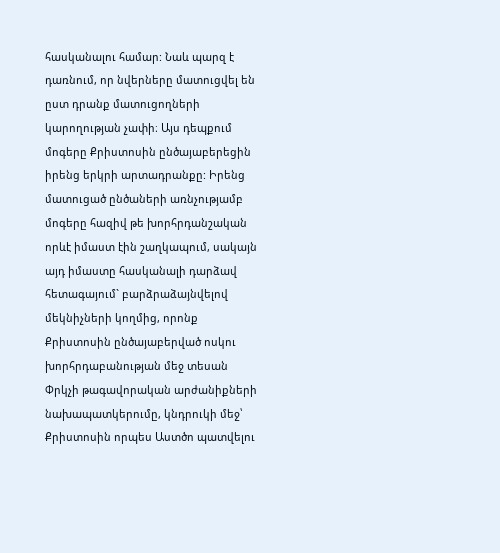հասկանալու համար: Նաև պարզ է դառնում, որ նվերները մատուցվել են ըստ դրանք մատուցողների կարողության չափի։ Այս դեպքում մոգերը Քրիստոսին ընծայաբերեցին իրենց երկրի արտադրանքը: Իրենց մատուցած ընծաների առնչությամբ մոգերը հազիվ թե խորհրդանշական որևէ իմաստ էին շաղկապում, սակայն այդ իմաստը հասկանալի դարձավ հետագայում` բարձրաձայնվելով մեկնիչների կողմից, որոնք Քրիստոսին ընծայաբերված ոսկու խորհրդաբանության մեջ տեսան Փրկչի թագավորական արժանիքների նախապատկերումը, կնդրուկի մեջ՝ Քրիստոսին որպես Աստծո պատվելու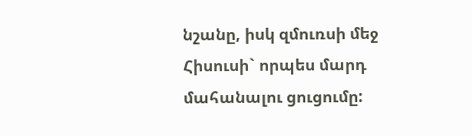նշանը, իսկ զմուռսի մեջ Հիսուսի` որպես մարդ մահանալու ցուցումը: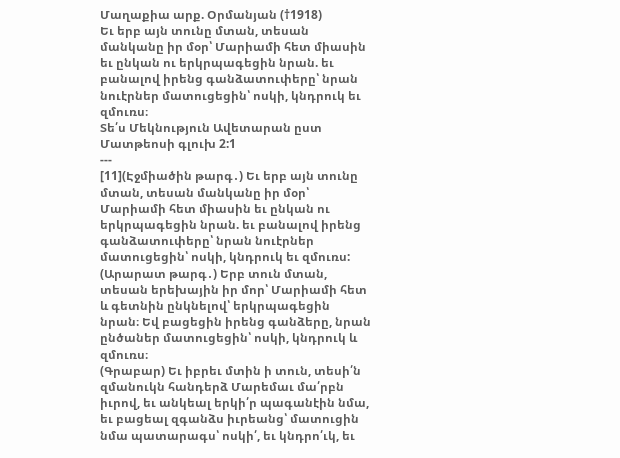Մաղաքիա արք. Օրմանյան (†1918)
Եւ երբ այն տունը մտան, տեսան մանկանը իր մօր՝ Մարիամի հետ միասին եւ ընկան ու երկրպագեցին նրան. եւ բանալով իրենց գանձատուփերը՝ նրան նուէրներ մատուցեցին՝ ոսկի, կնդրուկ եւ զմուռս։
Տե՛ս Մեկնություն Ավետարան ըստ Մատթեոսի գլուխ 2:1
---
[11](Էջմիածին թարգ․) Եւ երբ այն տունը մտան, տեսան մանկանը իր մօր՝ Մարիամի հետ միասին եւ ընկան ու երկրպագեցին նրան. եւ բանալով իրենց գանձատուփերը՝ նրան նուէրներ մատուցեցին՝ ոսկի, կնդրուկ եւ զմուռս:
(Արարատ թարգ․) Երբ տուն մտան, տեսան երեխային իր մոր՝ Մարիամի հետ և գետնին ընկնելով՝ երկրպագեցին նրան։ Եվ բացեցին իրենց գանձերը, նրան ընծաներ մատուցեցին՝ ոսկի, կնդրուկ և զմուռս։
(Գրաբար) Եւ իբրեւ մտին ի տուն, տեսի՛ն զմանուկն հանդերձ Մարեմաւ մա՛րբն իւրով, եւ անկեալ երկի՛ր պագանէին նմա, եւ բացեալ զգանձս իւրեանց՝ մատուցին նմա պատարագս՝ ոսկի՛, եւ կնդրո՛ւկ, եւ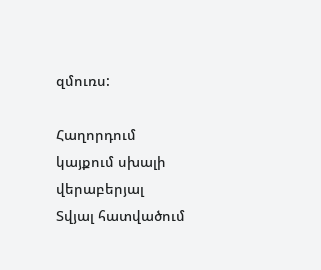զմուռս:

Հաղորդում կայքում սխալի վերաբերյալ
Տվյալ հատվածում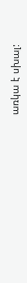առկա է սխալ: